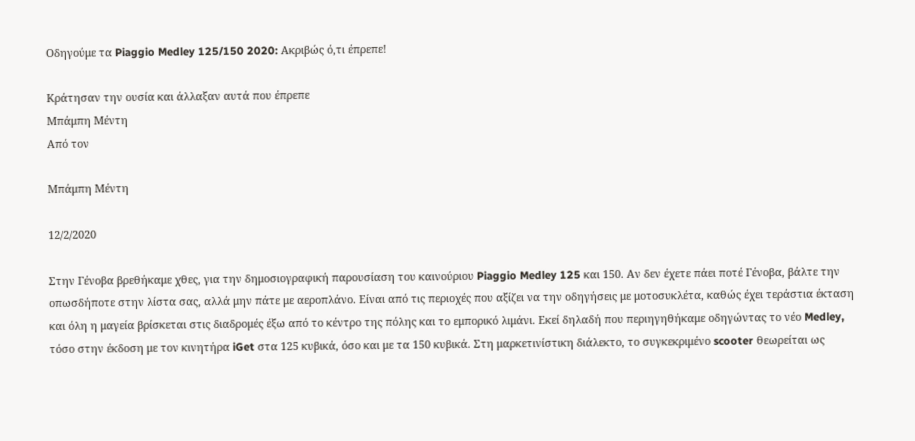Οδηγούμε τα Piaggio Medley 125/150 2020: Ακριβώς ό,τι έπρεπε!

Κράτησαν την ουσία και άλλαξαν αυτά που έπρεπε
Μπάμπη Μέντη
Από τον

Μπάμπη Μέντη

12/2/2020

Στην Γένοβα βρεθήκαμε χθες, για την δημοσιογραφική παρουσίαση του καινούριου Piaggio Medley 125 και 150. Αν δεν έχετε πάει ποτέ Γένοβα, βάλτε την οπωσδήποτε στην λίστα σας, αλλά μην πάτε με αεροπλάνο. Είναι από τις περιοχές που αξίζει να την οδηγήσεις με μοτοσυκλέτα, καθώς έχει τεράστια έκταση και όλη η μαγεία βρίσκεται στις διαδρομές έξω από το κέντρο της πόλης και το εμπορικό λιμάνι. Εκεί δηλαδή που περιηγηθήκαμε οδηγώντας το νέο Medley, τόσο στην έκδοση με τον κινητήρα iGet στα 125 κυβικά, όσο και με τα 150 κυβικά. Στη μαρκετινίστικη διάλεκτο, το συγκεκριμένο scooter θεωρείται ως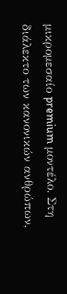μικρομεσαίο premium μοντέλο. Στη διάλεκτο των κανονικών ανθρώπων,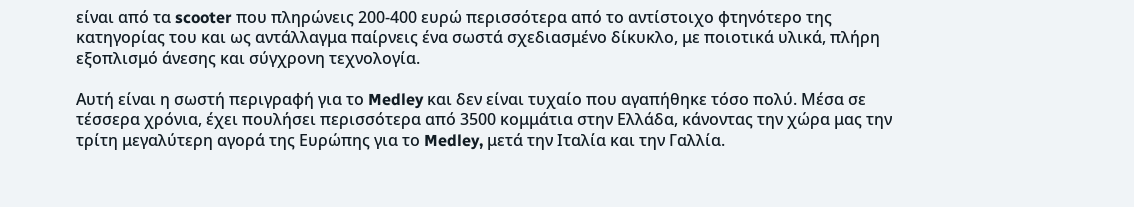είναι από τα scooter που πληρώνεις 200-400 ευρώ περισσότερα από το αντίστοιχο φτηνότερο της κατηγορίας του και ως αντάλλαγμα παίρνεις ένα σωστά σχεδιασμένο δίκυκλο, με ποιοτικά υλικά, πλήρη εξοπλισμό άνεσης και σύγχρονη τεχνολογία.

Αυτή είναι η σωστή περιγραφή για το Medley και δεν είναι τυχαίο που αγαπήθηκε τόσο πολύ. Μέσα σε τέσσερα χρόνια, έχει πουλήσει περισσότερα από 3500 κομμάτια στην Ελλάδα, κάνοντας την χώρα μας την τρίτη μεγαλύτερη αγορά της Ευρώπης για το Medley, μετά την Ιταλία και την Γαλλία.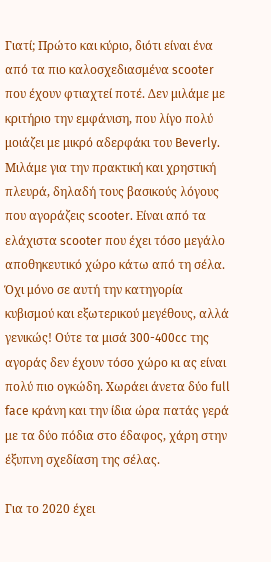Γιατί; Πρώτο και κύριο, διότι είναι ένα από τα πιο καλοσχεδιασμένα scooter που έχουν φτιαχτεί ποτέ. Δεν μιλάμε με κριτήριο την εμφάνιση, που λίγο πολύ μοιάζει με μικρό αδερφάκι του Beverly. Μιλάμε για την πρακτική και χρηστική πλευρά, δηλαδή τους βασικούς λόγους που αγοράζεις scooter. Είναι από τα ελάχιστα scooter που έχει τόσο μεγάλο αποθηκευτικό χώρο κάτω από τη σέλα. Όχι μόνο σε αυτή την κατηγορία κυβισμού και εξωτερικού μεγέθους, αλλά γενικώς! Ούτε τα μισά 300-400cc της αγοράς δεν έχουν τόσο χώρο κι ας είναι πολύ πιο ογκώδη. Χωράει άνετα δύο full face κράνη και την ίδια ώρα πατάς γερά με τα δύο πόδια στο έδαφος, χάρη στην έξυπνη σχεδίαση της σέλας.

Για το 2020 έχει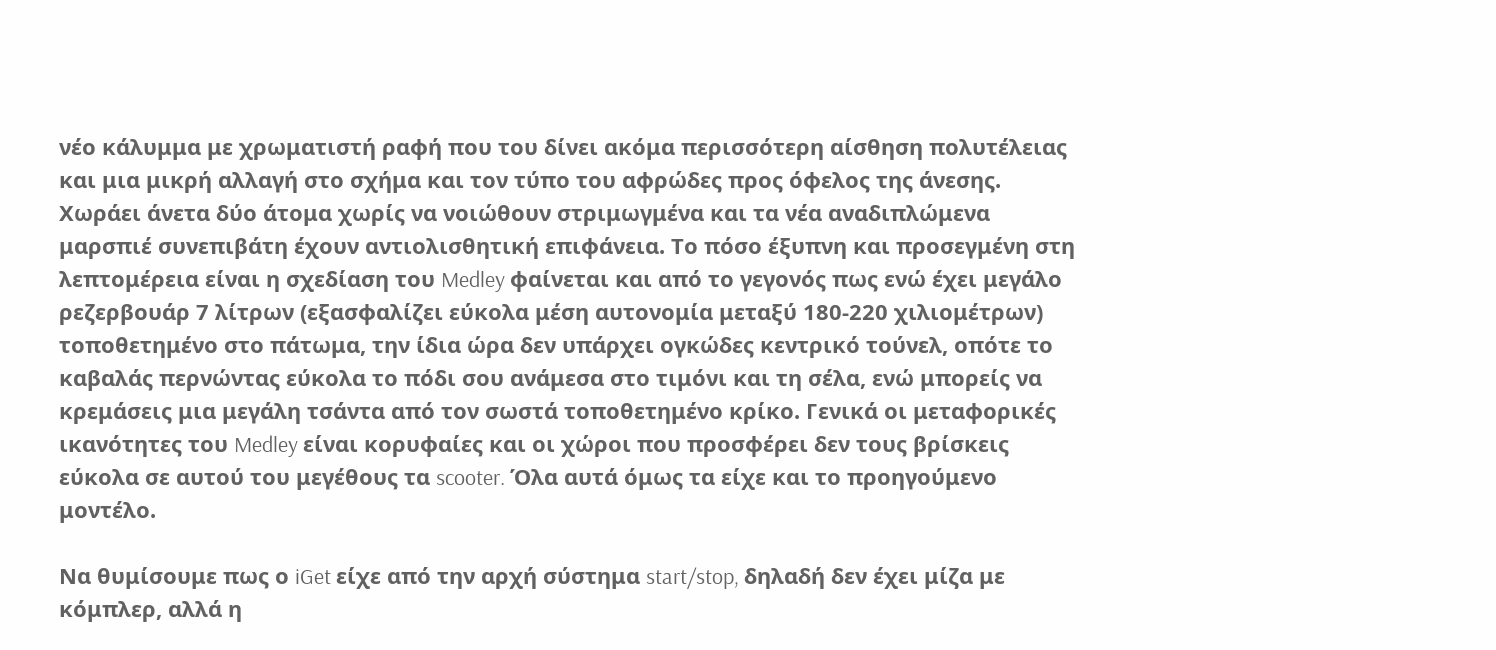νέο κάλυμμα με χρωματιστή ραφή που του δίνει ακόμα περισσότερη αίσθηση πολυτέλειας και μια μικρή αλλαγή στο σχήμα και τον τύπο του αφρώδες προς όφελος της άνεσης. Χωράει άνετα δύο άτομα χωρίς να νοιώθουν στριμωγμένα και τα νέα αναδιπλώμενα μαρσπιέ συνεπιβάτη έχουν αντιολισθητική επιφάνεια. Το πόσο έξυπνη και προσεγμένη στη λεπτομέρεια είναι η σχεδίαση του Medley φαίνεται και από το γεγονός πως ενώ έχει μεγάλο ρεζερβουάρ 7 λίτρων (εξασφαλίζει εύκολα μέση αυτονομία μεταξύ 180-220 χιλιομέτρων) τοποθετημένο στο πάτωμα, την ίδια ώρα δεν υπάρχει ογκώδες κεντρικό τούνελ, οπότε το καβαλάς περνώντας εύκολα το πόδι σου ανάμεσα στο τιμόνι και τη σέλα, ενώ μπορείς να κρεμάσεις μια μεγάλη τσάντα από τον σωστά τοποθετημένο κρίκο. Γενικά οι μεταφορικές ικανότητες του Medley είναι κορυφαίες και οι χώροι που προσφέρει δεν τους βρίσκεις εύκολα σε αυτού του μεγέθους τα scooter. Όλα αυτά όμως τα είχε και το προηγούμενο μοντέλο.

Να θυμίσουμε πως ο iGet είχε από την αρχή σύστημα start/stop, δηλαδή δεν έχει μίζα με κόμπλερ, αλλά η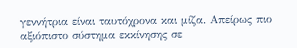γεννήτρια είναι ταυτόχρονα και μίζα. Απείρως πιο αξιόπιστο σύστημα εκκίνησης σε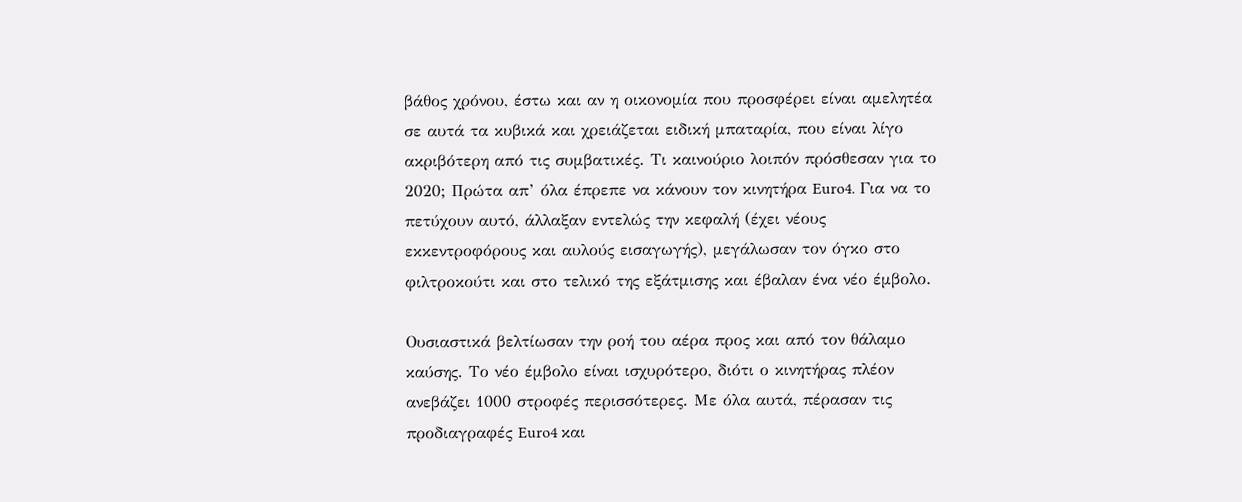βάθος χρόνου, έστω και αν η οικονομία που προσφέρει είναι αμελητέα σε αυτά τα κυβικά και χρειάζεται ειδική μπαταρία, που είναι λίγο ακριβότερη από τις συμβατικές. Τι καινούριο λοιπόν πρόσθεσαν για το 2020; Πρώτα απ’ όλα έπρεπε να κάνουν τον κινητήρα Euro4. Για να το πετύχουν αυτό, άλλαξαν εντελώς την κεφαλή (έχει νέους εκκεντροφόρους και αυλούς εισαγωγής), μεγάλωσαν τον όγκο στο φιλτροκούτι και στο τελικό της εξάτμισης και έβαλαν ένα νέο έμβολο.

Ουσιαστικά βελτίωσαν την ροή του αέρα προς και από τον θάλαμο καύσης. Το νέο έμβολο είναι ισχυρότερο, διότι ο κινητήρας πλέον ανεβάζει 1000 στροφές περισσότερες. Με όλα αυτά, πέρασαν τις προδιαγραφές Euro4 και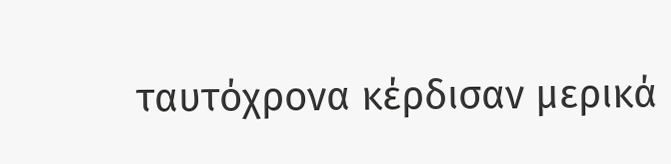ταυτόχρονα κέρδισαν μερικά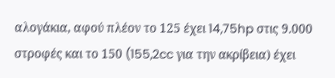αλογάκια, αφού πλέον το 125 έχει 14,75hp στις 9.000 στροφές και το 150 (155,2cc για την ακρίβεια) έχει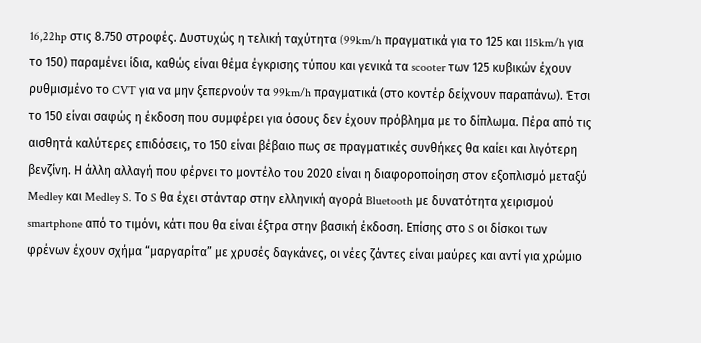16,22hp στις 8.750 στροφές. Δυστυχώς η τελική ταχύτητα (99km/h πραγματικά για το 125 και 115km/h για το 150) παραμένει ίδια, καθώς είναι θέμα έγκρισης τύπου και γενικά τα scooter των 125 κυβικών έχουν ρυθμισμένο το CVT για να μην ξεπερνούν τα 99km/h πραγματικά (στο κοντέρ δείχνουν παραπάνω). Έτσι το 150 είναι σαφώς η έκδοση που συμφέρει για όσους δεν έχουν πρόβλημα με το δίπλωμα. Πέρα από τις αισθητά καλύτερες επιδόσεις, το 150 είναι βέβαιο πως σε πραγματικές συνθήκες θα καίει και λιγότερη βενζίνη. Η άλλη αλλαγή που φέρνει το μοντέλο του 2020 είναι η διαφοροποίηση στον εξοπλισμό μεταξύ Medley και Medley S. Το S θα έχει στάνταρ στην ελληνική αγορά Bluetooth με δυνατότητα χειρισμού smartphone από το τιμόνι, κάτι που θα είναι έξτρα στην βασική έκδοση. Επίσης στο S οι δίσκοι των φρένων έχουν σχήμα “μαργαρίτα” με χρυσές δαγκάνες, οι νέες ζάντες είναι μαύρες και αντί για χρώμιο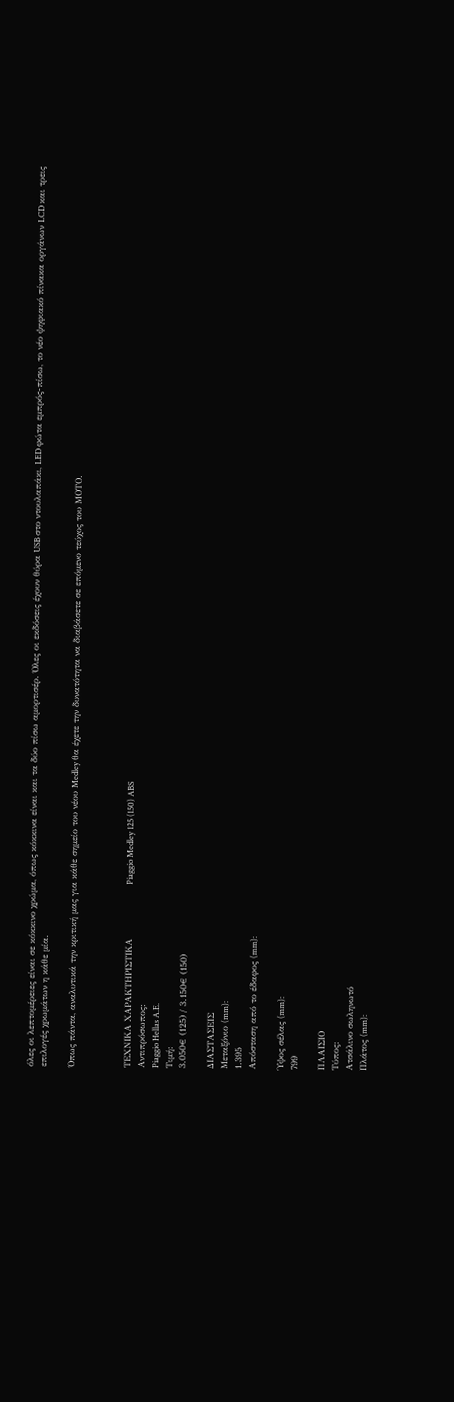όλες οι λεπτομέρειες είναι σε κόκκινο χρώμα, όπως κόκκινα είναι και τα δύο πίσω αμορτισέρ. Όλες οι εκδόσεις έχουν θύρα USB στο ντουλαπάκι, LED φώτα εμπρός-πίσω, το νέο ψηφιακό πίνακα οργάνων LCD και τρεις επιλογές χρωμάτων η κάθε μία.

Όπως πάντα, αναλυτικά την κριτική μας για κάθε σημείο του νέου Medley θα έχετε την δυνατότητα να διαβάσετε σε επόμενο τεύχος του ΜΟΤΟ.



ΤΕΧΝΙΚΑ ΧΑΡΑΚΤΗΡΙΣΤΙΚΑ                  Piaggio Medley 125 (150) ABS
Αντιπρόσωπος:
Piaggio Hellas A.E.
Τιμή:
3.050€ (125) / 3.150€ (150)

ΔΙΑΣΤΑΣΕΙΣ
Μεταξόνιο (mm):
1.395
Απόσταση από το έδαφος (mm):

Ύψος σέλας (mm):
799

ΠΛΑΙΣΙΟ
Τύπος:
Ατσάλινο σωληνωτό
Πλάτος (mm):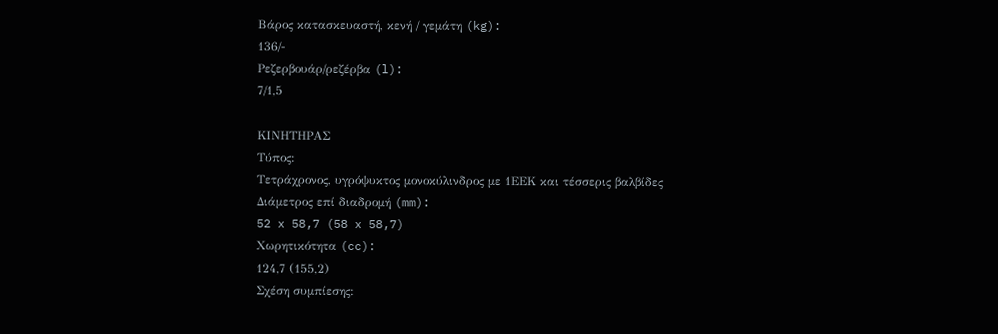Βάρος κατασκευαστή, κενή / γεμάτη (kg):
136/-
Ρεζερβουάρ/ρεζέρβα (l):
7/1,5

ΚΙΝΗΤΗΡΑΣ
Τύπος:
Τετράχρονος, υγρόψυκτος μονοκύλινδρος με 1ΕΕΚ και τέσσερις βαλβίδες
Διάμετρος επί διαδρομή (mm):
52 x 58,7 (58 x 58,7)
Χωρητικότητα (cc):
124,7 (155,2)
Σχέση συμπίεσης: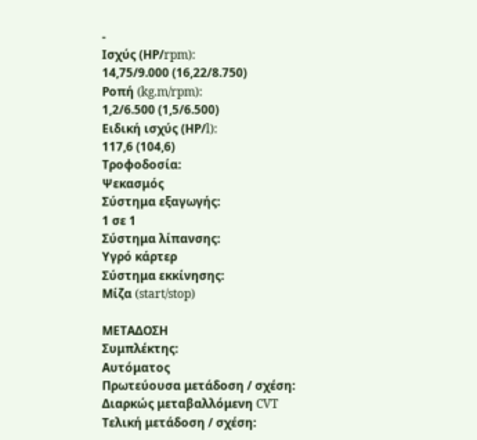-
Ισχύς (ΗΡ/rpm):
14,75/9.000 (16,22/8.750)
Ροπή (kg.m/rpm):
1,2/6.500 (1,5/6.500)
Ειδική ισχύς (ΗΡ/l):
117,6 (104,6)
Τροφοδοσία:
Ψεκασμός
Σύστημα εξαγωγής:
1 σε 1
Σύστημα λίπανσης:
Υγρό κάρτερ
Σύστημα εκκίνησης:
Μίζα (start/stop)

ΜΕΤΑΔΟΣΗ
Συμπλέκτης:
Αυτόματος
Πρωτεύουσα μετάδοση / σχέση:
Διαρκώς μεταβαλλόμενη CVT
Τελική μετάδοση / σχέση: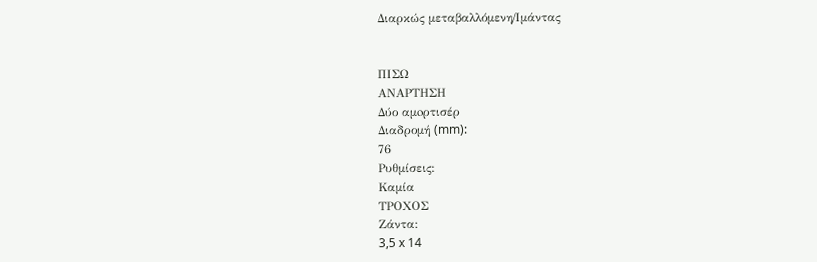Διαρκώς μεταβαλλόμενη/Ιμάντας


ΠΙΣΩ
ΑΝΑΡΤΗΣΗ
Δύο αμoρτισέρ
Διαδρομή (mm):
76
Ρυθμίσεις:
Καμία
ΤΡΟΧΟΣ
Ζάντα:
3,5 x 14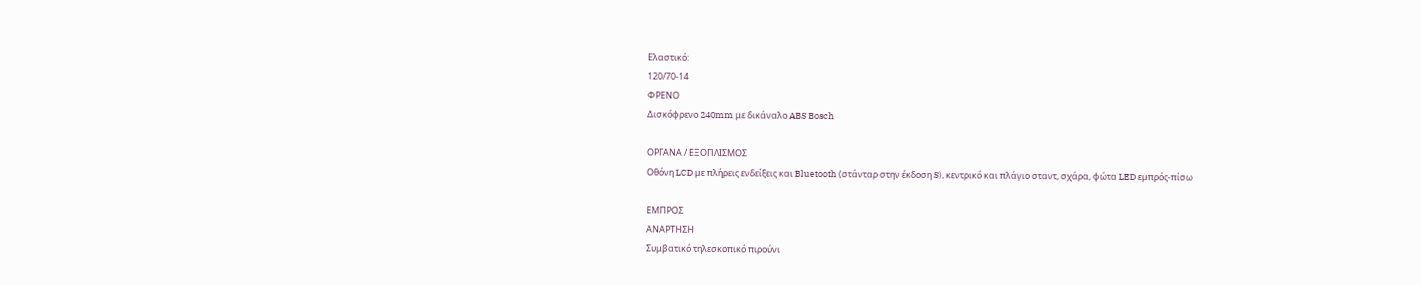Ελαστικό:
120/70-14
ΦΡΕΝΟ
Δισκόφρενο 240mm με δικάναλο ABS Bosch

ΟΡΓΑΝΑ / ΕΞΟΠΛΙΣΜΟΣ
Οθόνη LCD με πλήρεις ενδείξεις και Bluetooth (στάνταρ στην έκδοση S), κεντρικό και πλάγιο σταντ, σχάρα, φώτα LED εμπρός-πίσω

ΕΜΠΡΟΣ
ΑΝΑΡΤΗΣΗ
Συμβατικό τηλεσκοπικό πιρούνι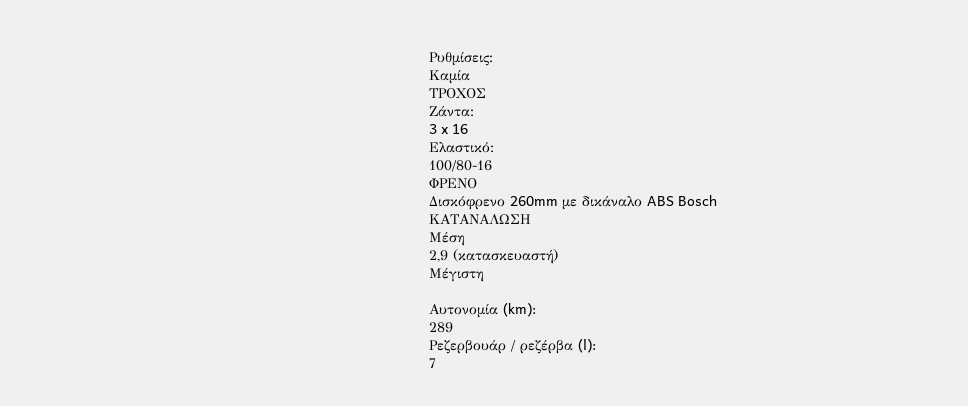Ρυθμίσεις:
Καμία
ΤΡΟΧΟΣ
Ζάντα:
3 x 16
Ελαστικό:
100/80-16
ΦΡΕΝΟ
Δισκόφρενο 260mm με δικάναλο ABS Bosch
ΚΑΤΑΝΑΛΩΣΗ
Μέση
2,9 (κατασκευαστή)
Μέγιστη

Αυτονομία (km):
289
Ρεζερβουάρ / ρεζέρβα (l):
7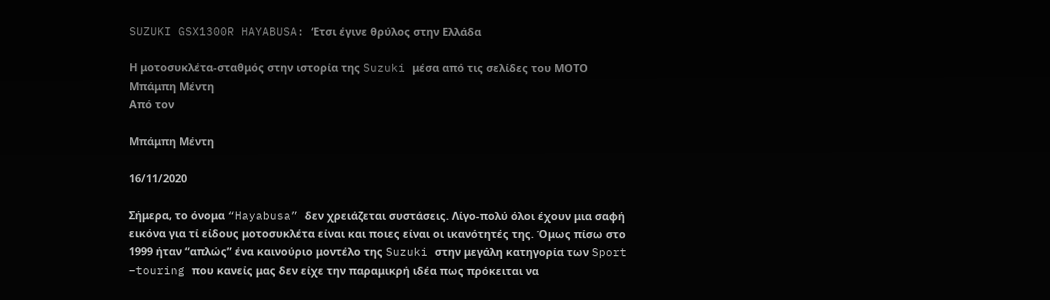SUZUKI GSX1300R HAYABUSA: ‘Ετσι έγινε θρύλος στην Ελλάδα

Η μοτοσυκλέτα-σταθμός στην ιστορία της Suzuki μέσα από τις σελίδες του ΜΟΤΟ
Μπάμπη Μέντη
Από τον

Μπάμπη Μέντη

16/11/2020

Σήμερα, το όνομα “Hayabusa” δεν χρειάζεται συστάσεις. Λίγο-πολύ όλοι έχουν μια σαφή εικόνα για τί είδους μοτοσυκλέτα είναι και ποιες είναι οι ικανότητές της. Όμως πίσω στο 1999 ήταν “απλώς” ένα καινούριο μοντέλο της Suzuki στην μεγάλη κατηγορία των Sport –touring που κανείς μας δεν είχε την παραμικρή ιδέα πως πρόκειται να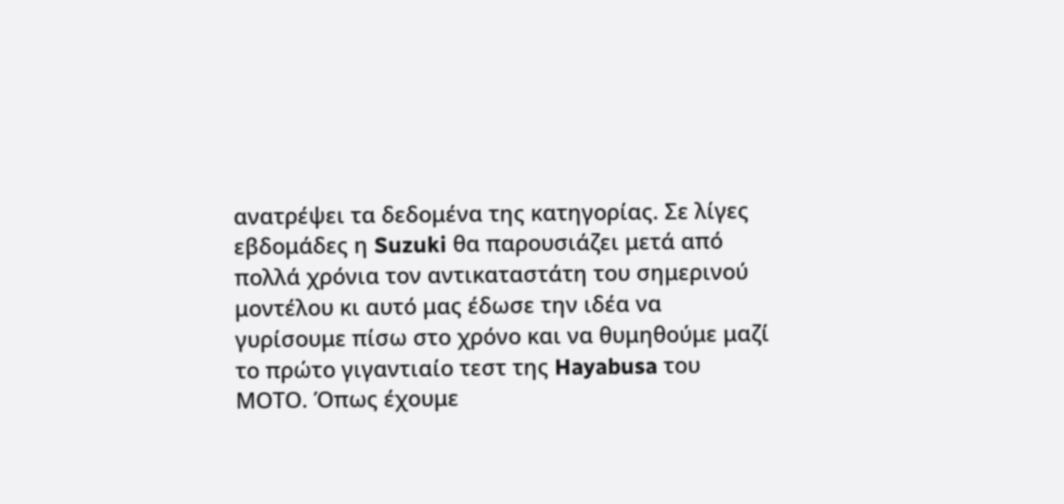ανατρέψει τα δεδομένα της κατηγορίας. Σε λίγες εβδομάδες η Suzuki θα παρουσιάζει μετά από πολλά χρόνια τον αντικαταστάτη του σημερινού μοντέλου κι αυτό μας έδωσε την ιδέα να γυρίσουμε πίσω στο χρόνο και να θυμηθούμε μαζί το πρώτο γιγαντιαίο τεστ της Hayabusa του ΜΟΤΟ. Όπως έχουμε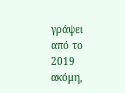γράψει από το 2019 ακόμη,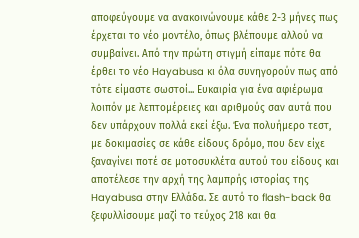αποφεύγουμε να ανακοινώνουμε κάθε 2-3 μήνες πως έρχεται το νέο μοντέλο, όπως βλέπουμε αλλού να συμβαίνει. Από την πρώτη στιγμή είπαμε πότε θα έρθει το νέο Hayabusa κι όλα συνηγορούν πως από τότε είμαστε σωστοί... Ευκαιρία για ένα αφιέρωμα λοιπόν με λεπτομέρειες και αριθμούς σαν αυτά που δεν υπάρχουν πολλά εκεί έξω. Ένα πολυήμερο τεστ, με δοκιμασίες σε κάθε είδους δρόμο, που δεν είχε ξαναγίνει ποτέ σε μοτοσυκλέτα αυτού του είδους και αποτέλεσε την αρχή της λαμπρής ιστορίας της Hayabusa στην Ελλάδα. Σε αυτό το flash-back θα ξεφυλλίσουμε μαζί το τεύχος 218 και θα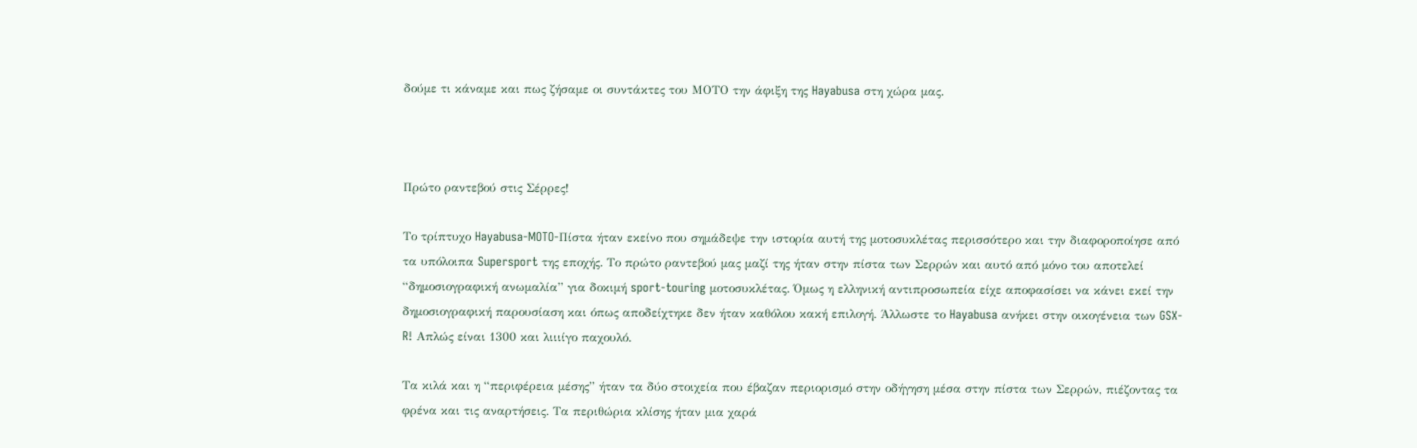δούμε τι κάναμε και πως ζήσαμε οι συντάκτες του ΜΟΤΟ την άφιξη της Hayabusa στη χώρα μας.



Πρώτο ραντεβού στις Σέρρες!

Το τρίπτυχο Hayabusa-MOTO-Πίστα ήταν εκείνο που σημάδεψε την ιστορία αυτή της μοτοσυκλέτας περισσότερο και την διαφοροποίησε από τα υπόλοιπα Supersport της εποχής. Το πρώτο ραντεβού μας μαζί της ήταν στην πίστα των Σερρών και αυτό από μόνο του αποτελεί “δημοσιογραφική ανωμαλία” για δοκιμή sport-touring μοτοσυκλέτας. Όμως η ελληνική αντιπροσωπεία είχε αποφασίσει να κάνει εκεί την δημοσιογραφική παρουσίαση και όπως αποδείχτηκε δεν ήταν καθόλου κακή επιλογή. Άλλωστε το Hayabusa ανήκει στην οικογένεια των GSX-R! Απλώς είναι 1300 και λιιιίγο παχουλό.

Τα κιλά και η “περιφέρεια μέσης” ήταν τα δύο στοιχεία που έβαζαν περιορισμό στην οδήγηση μέσα στην πίστα των Σερρών, πιέζοντας τα φρένα και τις αναρτήσεις. Τα περιθώρια κλίσης ήταν μια χαρά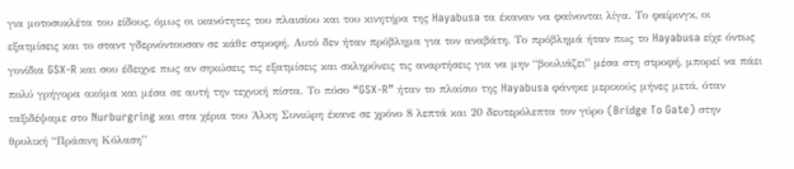για μοτοσυκλέτα του είδους, όμως οι ικανότητες του πλαισίου και του κινητήρα της Hayabusa τα έκαναν να φαίνονται λίγα. Το φαίρινγκ, οι εξατμίσεις και το σταντ γδερνόντουσαν σε κάθε στροφή. Αυτό δεν ήταν πρόβλημα για τον αναβάτη. Το πρόβλημά ήταν πως το Hayabusa είχε όντως γονίδια GSX-R και σου έδειχνε πως αν σηκώσεις τις εξατμίσεις και σκληρύνεις τις αναρτήσεις για να μην “βουλιάζει” μέσα στη στροφή, μπορεί να πάει πολύ γρήγορα ακόμα και μέσα σε αυτή την τεχνική πίστα. Το πόσο “GSX-R” ήταν το πλαίσιο της Hayabusa φάνηκε μερικούς μήνες μετά, όταν ταξιδέψαμε στο Nurburgring και στα χέρια του Άλκη Συνιώρη έκανε σε χρόνο 8 λεπτά και 20 δευτερόλεπτα τον γύρο (Bridge To Gate) στην θρυλική “Πράσινη Κόλαση”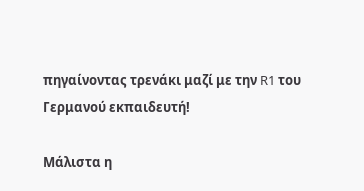πηγαίνοντας τρενάκι μαζί με την R1 του Γερμανού εκπαιδευτή!

Μάλιστα η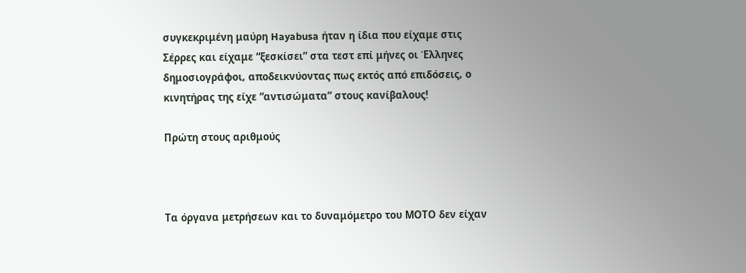συγκεκριμένη μαύρη Hayabusa ήταν η ίδια που είχαμε στις Σέρρες και είχαμε “ξεσκίσει” στα τεστ επί μήνες οι Έλληνες δημοσιογράφοι, αποδεικνύοντας πως εκτός από επιδόσεις, ο κινητήρας της είχε “αντισώματα” στους κανίβαλους!

Πρώτη στους αριθμούς



Τα όργανα μετρήσεων και το δυναμόμετρο του ΜΟΤΟ δεν είχαν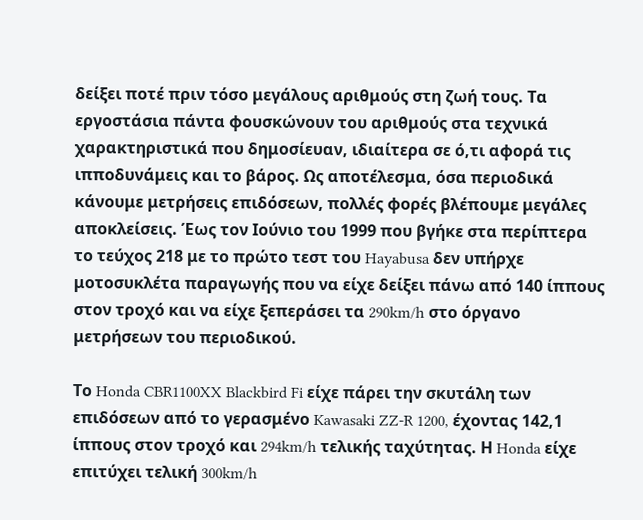δείξει ποτέ πριν τόσο μεγάλους αριθμούς στη ζωή τους. Τα εργοστάσια πάντα φουσκώνουν του αριθμούς στα τεχνικά χαρακτηριστικά που δημοσίευαν, ιδιαίτερα σε ό,τι αφορά τις ιπποδυνάμεις και το βάρος. Ως αποτέλεσμα, όσα περιοδικά κάνουμε μετρήσεις επιδόσεων, πολλές φορές βλέπουμε μεγάλες αποκλείσεις. Έως τον Ιούνιο του 1999 που βγήκε στα περίπτερα το τεύχος 218 με το πρώτο τεστ του Hayabusa δεν υπήρχε μοτοσυκλέτα παραγωγής που να είχε δείξει πάνω από 140 ίππους στον τροχό και να είχε ξεπεράσει τα 290km/h στο όργανο μετρήσεων του περιοδικού.

Το Honda CBR1100XX Blackbird Fi είχε πάρει την σκυτάλη των επιδόσεων από το γερασμένο Kawasaki ZZ-R 1200, έχοντας 142,1 ίππους στον τροχό και 294km/h τελικής ταχύτητας. Η Honda είχε επιτύχει τελική 300km/h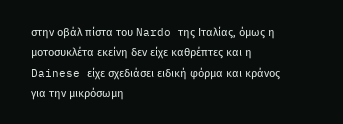στην οβάλ πίστα του Nardo της Ιταλίας, όμως η μοτοσυκλέτα εκείνη δεν είχε καθρέπτες και η Dainese είχε σχεδιάσει ειδική φόρμα και κράνος για την μικρόσωμη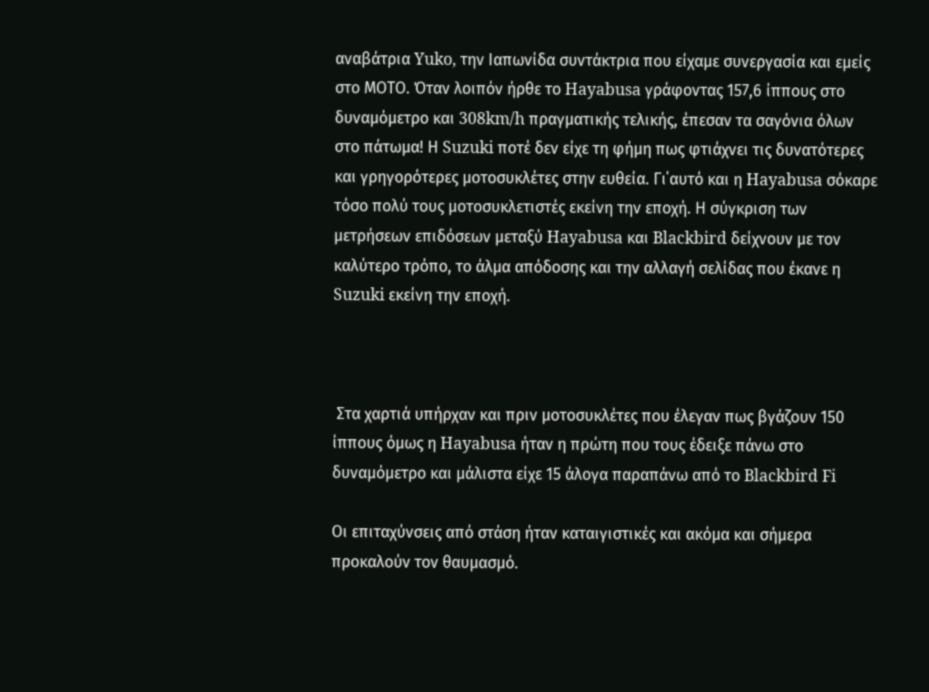αναβάτρια Yuko, την Ιαπωνίδα συντάκτρια που είχαμε συνεργασία και εμείς στο ΜΟΤΟ. Όταν λοιπόν ήρθε το Hayabusa γράφοντας 157,6 ίππους στο δυναμόμετρο και 308km/h πραγματικής τελικής, έπεσαν τα σαγόνια όλων στο πάτωμα! Η Suzuki ποτέ δεν είχε τη φήμη πως φτιάχνει τις δυνατότερες και γρηγορότερες μοτοσυκλέτες στην ευθεία. Γι΄αυτό και η Hayabusa σόκαρε τόσο πολύ τους μοτοσυκλετιστές εκείνη την εποχή. Η σύγκριση των μετρήσεων επιδόσεων μεταξύ Hayabusa και Blackbird δείχνουν με τον καλύτερο τρόπο, το άλμα απόδοσης και την αλλαγή σελίδας που έκανε η Suzuki εκείνη την εποχή.



 Στα χαρτιά υπήρχαν και πριν μοτοσυκλέτες που έλεγαν πως βγάζουν 150 ίππους όμως η Hayabusa ήταν η πρώτη που τους έδειξε πάνω στο δυναμόμετρο και μάλιστα είχε 15 άλογα παραπάνω από το Blackbird Fi

Οι επιταχύνσεις από στάση ήταν καταιγιστικές και ακόμα και σήμερα προκαλούν τον θαυμασμό.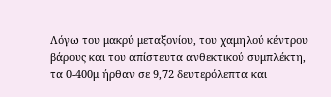Λόγω του μακρύ μεταξονίου, του χαμηλού κέντρου βάρους και του απίστευτα ανθεκτικού συμπλέκτη, τα 0-400μ ήρθαν σε 9,72 δευτερόλεπτα και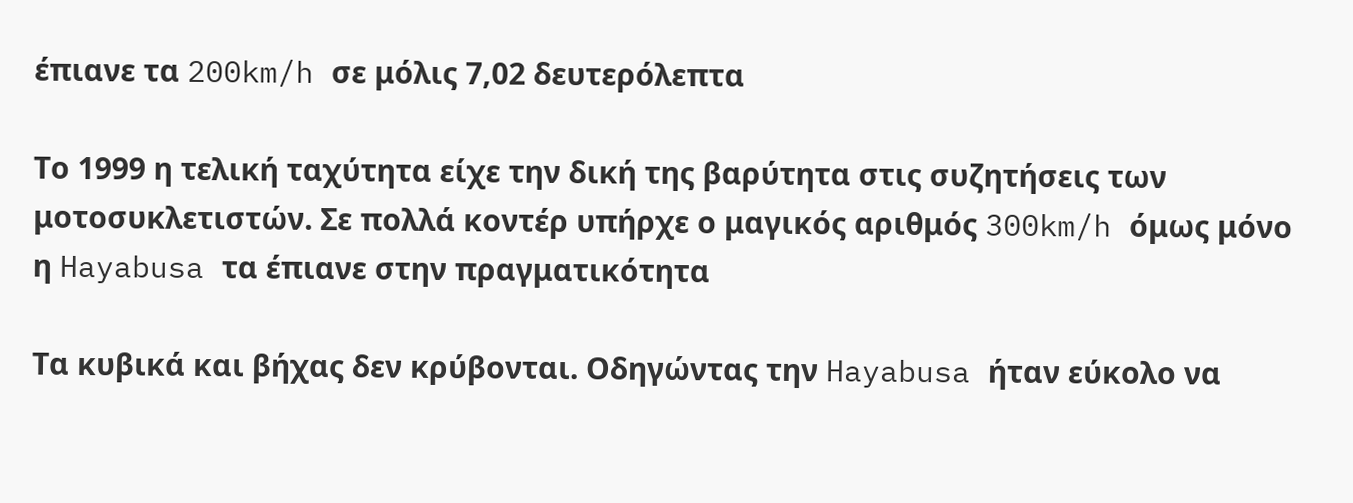έπιανε τα 200km/h σε μόλις 7,02 δευτερόλεπτα

Το 1999 η τελική ταχύτητα είχε την δική της βαρύτητα στις συζητήσεις των μοτοσυκλετιστών. Σε πολλά κοντέρ υπήρχε ο μαγικός αριθμός 300km/h όμως μόνο η Hayabusa τα έπιανε στην πραγματικότητα

Τα κυβικά και βήχας δεν κρύβονται. Οδηγώντας την Hayabusa ήταν εύκολο να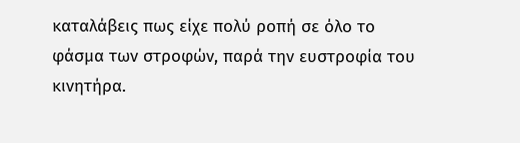καταλάβεις πως είχε πολύ ροπή σε όλο το φάσμα των στροφών, παρά την ευστροφία του κινητήρα.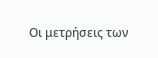Οι μετρήσεις των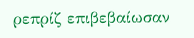ρεπρίζ επιβεβαίωσαν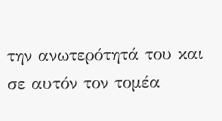την ανωτερότητά του και σε αυτόν τον τομέα